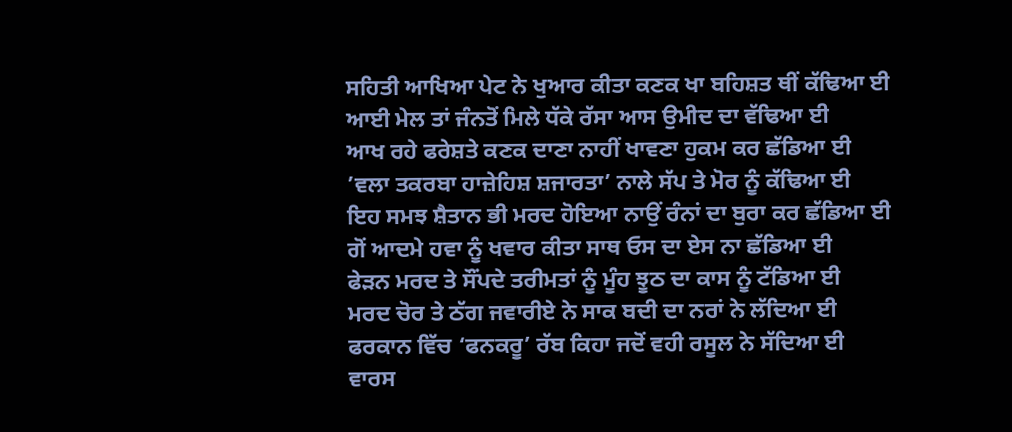ਸਹਿਤੀ ਆਖਿਆ ਪੇਟ ਨੇ ਖੁਆਰ ਕੀਤਾ ਕਣਕ ਖਾ ਬਹਿਸ਼ਤ ਥੀਂ ਕੱਢਿਆ ਈ
ਆਈ ਮੇਲ ਤਾਂ ਜੰਨਤੋਂ ਮਿਲੇ ਧੱਕੇ ਰੱਸਾ ਆਸ ਉਮੀਦ ਦਾ ਵੱਢਿਆ ਈ
ਆਖ ਰਹੇ ਫਰੇਸ਼ਤੇ ਕਣਕ ਦਾਣਾ ਨਾਹੀਂ ਖਾਵਣਾ ਹੁਕਮ ਕਰ ਛੱਡਿਆ ਈ
’ਵਲਾ ਤਕਰਬਾ ਹਾਜ਼ੇਹਿਸ਼ ਸ਼ਜਾਰਤਾ’ ਨਾਲੇ ਸੱਪ ਤੇ ਮੋਰ ਨੂੰ ਕੱਢਿਆ ਈ
ਇਹ ਸਮਝ ਸ਼ੈਤਾਨ ਭੀ ਮਰਦ ਹੋਇਆ ਨਾਉਂ ਰੰਨਾਂ ਦਾ ਬੁਰਾ ਕਰ ਛੱਡਿਆ ਈ
ਗੋਂ ਆਦਮੇ ਹਵਾ ਨੂੰ ਖਵਾਰ ਕੀਤਾ ਸਾਥ ਓਸ ਦਾ ਏਸ ਨਾ ਛੱਡਿਆ ਈ
ਫੇੜਨ ਮਰਦ ਤੇ ਸੌਂਪਦੇ ਤਰੀਮਤਾਂ ਨੂੰ ਮੂੰਹ ਝੂਠ ਦਾ ਕਾਸ ਨੂੰ ਟੱਡਿਆ ਈ
ਮਰਦ ਚੋਰ ਤੇ ਠੱਗ ਜਵਾਰੀਏ ਨੇ ਸਾਕ ਬਦੀ ਦਾ ਨਰਾਂ ਨੇ ਲੱਦਿਆ ਈ
ਫਰਕਾਨ ਵਿੱਚ ‘ਫਨਕਰੂ’ ਰੱਬ ਕਿਹਾ ਜਦੋਂ ਵਹੀ ਰਸੂਲ ਨੇ ਸੱਦਿਆ ਈ
ਵਾਰਸ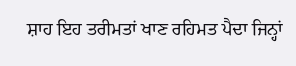ਸ਼ਾਹ ਇਹ ਤਰੀਮਤਾਂ ਖਾਣ ਰਹਿਮਤ ਪੈਦਾ ਜਿਨ੍ਹਾਂ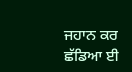ਜਹਾਨ ਕਰ ਛੱਡਿਆ ਈ